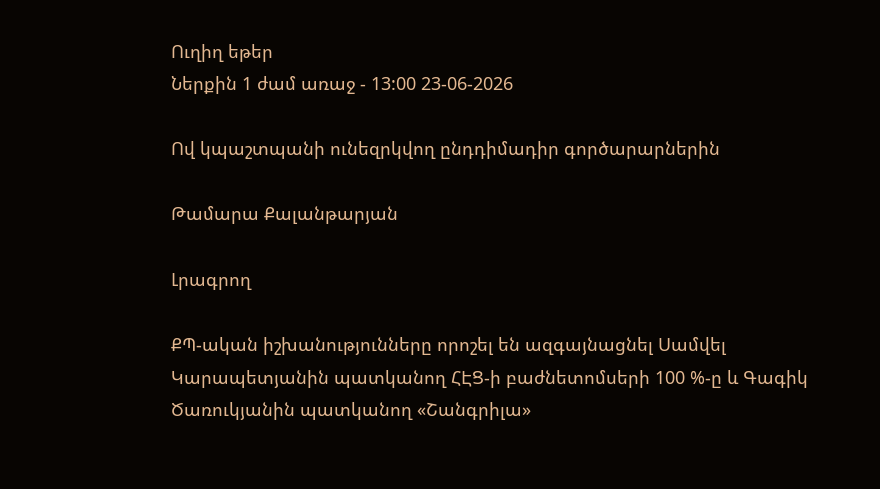Ուղիղ եթեր
Ներքին 1 ժամ առաջ - 13:00 23-06-2026

Ով կպաշտպանի ունեզրկվող ընդդիմադիր գործարարներին

Թամարա Քալանթարյան

Լրագրող

ՔՊ-ական իշխանությունները որոշել են ազգայնացնել Սամվել Կարապետյանին պատկանող ՀԷՑ-ի բաժնետոմսերի 100 %-ը և Գագիկ Ծառուկյանին պատկանող «Շանգրիլա»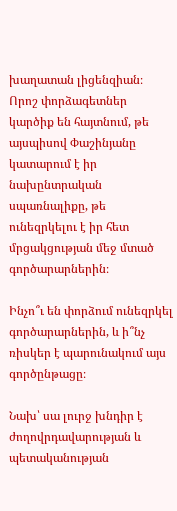խաղատան լիցենզիան։ Որոշ փորձագետներ կարծիք են հայտնում, թե այսպիսով Փաշինյանը կատարում է իր նախընտրական սպառնալիքը, թե ունեզրկելու է իր հետ մրցակցության մեջ մտած գործարարներին։

Ինչո՞ւ են փորձում ունեզրկել գործարարներին, և ի՞նչ ռիսկեր է պարունակում այս գործընթացը։

Նախ՝ սա լուրջ խնդիր է ժողովրդավարության և պետականության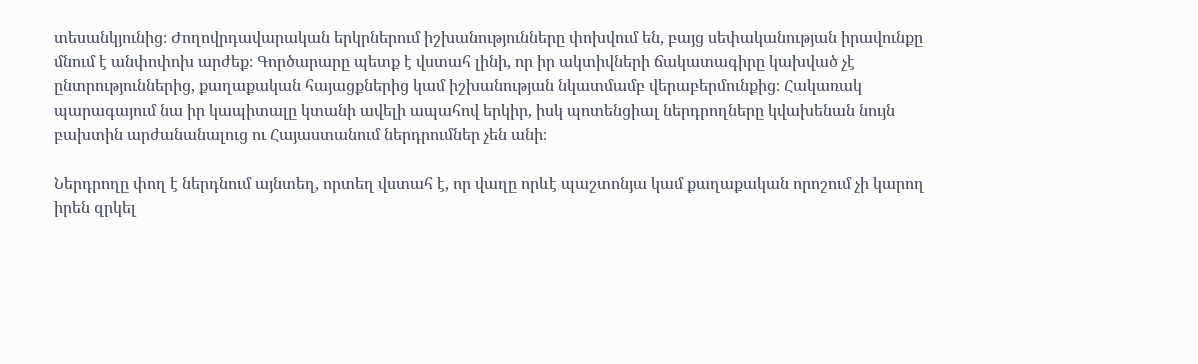տեսանկյունից։ Ժողովրդավարական երկրներում իշխանությունները փոխվում են, բայց սեփականության իրավունքը մնում է անփոփոխ արժեք։ Գործարարը պետք է վստահ լինի, որ իր ակտիվների ճակատագիրը կախված չէ ընտրություններից, քաղաքական հայացքներից կամ իշխանության նկատմամբ վերաբերմունքից։ Հակառակ պարագայում նա իր կապիտալը կտանի ավելի ապահով երկիր, իսկ պոտենցիալ ներդրողները կվախենան նույն բախտին արժանանալուց ու Հայաստանում ներդրումներ չեն անի։

Ներդրողը փող է ներդնում այնտեղ, որտեղ վստահ է, որ վաղը որևէ պաշտոնյա կամ քաղաքական որոշում չի կարող իրեն զրկել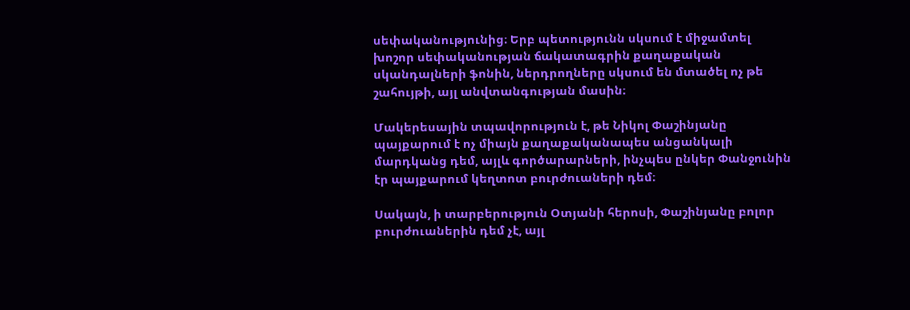սեփականությունից։ Երբ պետությունն սկսում է միջամտել խոշոր սեփականության ճակատագրին քաղաքական սկանդալների ֆոնին, ներդրողները սկսում են մտածել ոչ թե շահույթի, այլ անվտանգության մասին։

Մակերեսային տպավորություն է, թե Նիկոլ Փաշինյանը պայքարում է ոչ միայն քաղաքականապես անցանկալի մարդկանց դեմ, այլև գործարարների, ինչպես ընկեր Փանջունին էր պայքարում կեղտոտ բուրժուաների դեմ։

Սակայն, ի տարբերություն Օտյանի հերոսի, Փաշինյանը բոլոր բուրժուաներին դեմ չէ, այլ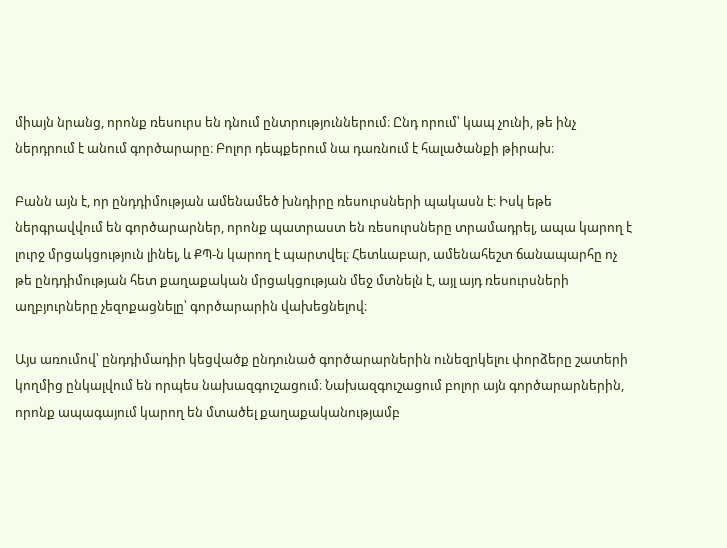միայն նրանց, որոնք ռեսուրս են դնում ընտրություններում։ Ընդ որում՝ կապ չունի, թե ինչ ներդրում է անում գործարարը։ Բոլոր դեպքերում նա դառնում է հալածանքի թիրախ։

Բանն այն է, որ ընդդիմության ամենամեծ խնդիրը ռեսուրսների պակասն է։ Իսկ եթե ներգրավվում են գործարարներ, որոնք պատրաստ են ռեսուրսները տրամադրել, ապա կարող է լուրջ մրցակցություն լինել, և ՔՊ-ն կարող է պարտվել։ Հետևաբար, ամենահեշտ ճանապարհը ոչ թե ընդդիմության հետ քաղաքական մրցակցության մեջ մտնելն է, այլ այդ ռեսուրսների աղբյուրները չեզոքացնելը՝ գործարարին վախեցնելով։

Այս առումով՝ ընդդիմադիր կեցվածք ընդունած գործարարներին ունեզրկելու փորձերը շատերի կողմից ընկալվում են որպես նախազգուշացում։ Նախազգուշացում բոլոր այն գործարարներին, որոնք ապագայում կարող են մտածել քաղաքականությամբ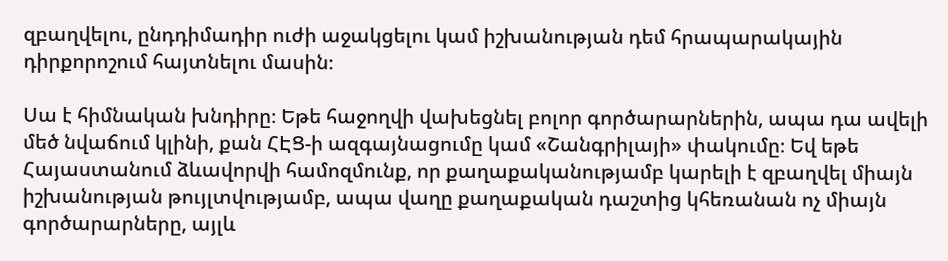զբաղվելու, ընդդիմադիր ուժի աջակցելու կամ իշխանության դեմ հրապարակային դիրքորոշում հայտնելու մասին։

Սա է հիմնական խնդիրը։ Եթե հաջողվի վախեցնել բոլոր գործարարներին, ապա դա ավելի մեծ նվաճում կլինի, քան ՀԷՑ-ի ազգայնացումը կամ «Շանգրիլայի» փակումը։ Եվ եթե Հայաստանում ձևավորվի համոզմունք, որ քաղաքականությամբ կարելի է զբաղվել միայն իշխանության թույլտվությամբ, ապա վաղը քաղաքական դաշտից կհեռանան ոչ միայն գործարարները, այլև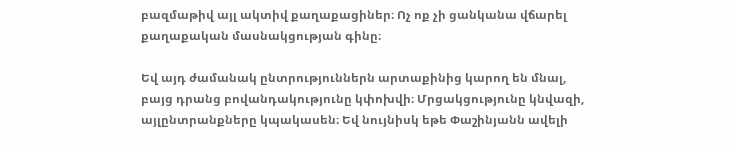բազմաթիվ այլ ակտիվ քաղաքացիներ։ Ոչ ոք չի ցանկանա վճարել քաղաքական մասնակցության գինը։

Եվ այդ ժամանակ ընտրություններն արտաքինից կարող են մնալ, բայց դրանց բովանդակությունը կփոխվի։ Մրցակցությունը կնվազի, այլընտրանքները կպակասեն։ Եվ նույնիսկ եթե Փաշինյանն ավելի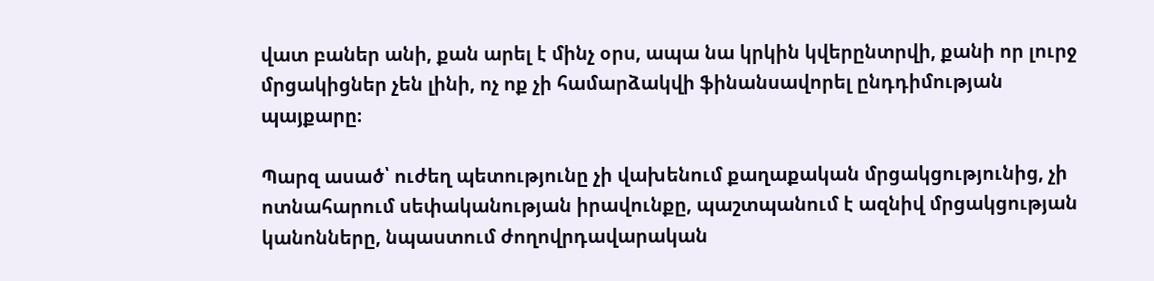վատ բաներ անի, քան արել է մինչ օրս, ապա նա կրկին կվերընտրվի, քանի որ լուրջ մրցակիցներ չեն լինի, ոչ ոք չի համարձակվի ֆինանսավորել ընդդիմության պայքարը։

Պարզ ասած՝ ուժեղ պետությունը չի վախենում քաղաքական մրցակցությունից, չի ոտնահարում սեփականության իրավունքը, պաշտպանում է ազնիվ մրցակցության կանոնները, նպաստում ժողովրդավարական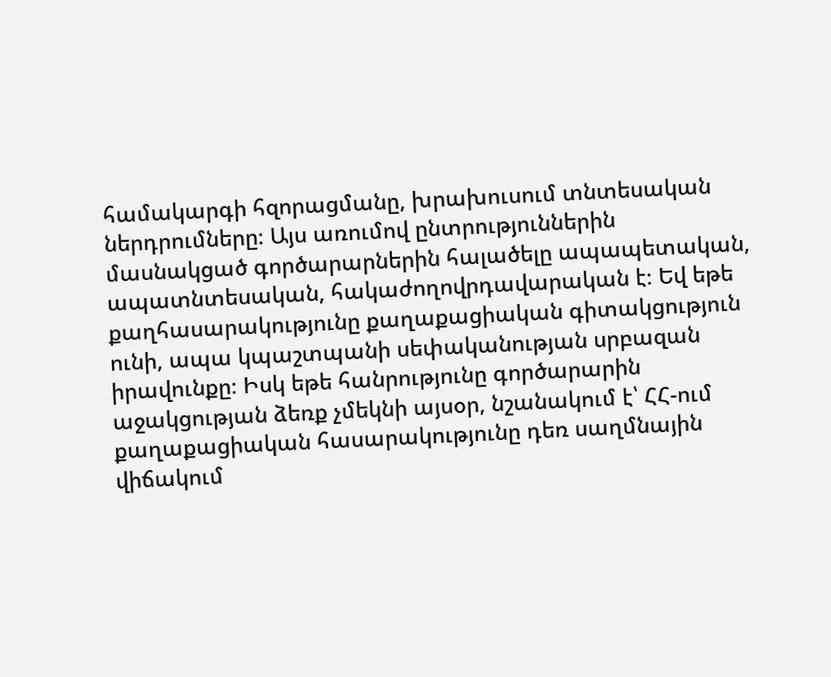համակարգի հզորացմանը, խրախուսում տնտեսական ներդրումները։ Այս առումով ընտրություններին մասնակցած գործարարներին հալածելը ապապետական, ապատնտեսական, հակաժողովրդավարական է։ Եվ եթե քաղհասարակությունը քաղաքացիական գիտակցություն ունի, ապա կպաշտպանի սեփականության սրբազան իրավունքը։ Իսկ եթե հանրությունը գործարարին աջակցության ձեռք չմեկնի այսօր, նշանակում է՝ ՀՀ-ում քաղաքացիական հասարակությունը դեռ սաղմնային վիճակում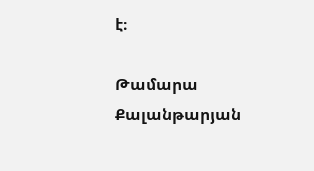է։

Թամարա Քալանթարյան